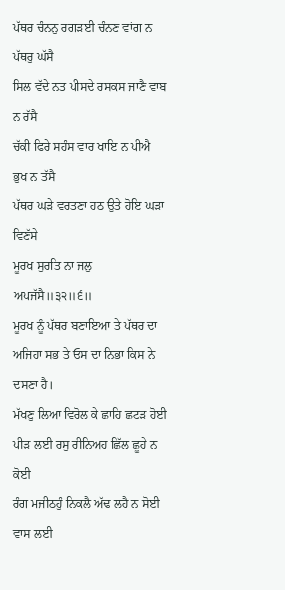ਪੱਥਰ ਚੰਨਨੁ ਰਗੜਈ ਚੰਨਣ ਵਾਂਗ ਨ ਪੱਥਰੁ ਘੱਸੈ
ਸਿਲ ਵੱਦੇ ਨਤ ਪੀਸਦੇ ਰਸਕਸ ਜਾਣੈ ਵਾਬ ਨ ਰੱਸੈ
ਚੱਕੀ ਫਿਰੇ ਸਹੰਸ ਵਾਰ ਖਾਇ ਨ ਪੀਐ ਭੁਖ ਨ ਤੱਸੈ
ਪੱਥਰ ਘੜੇ ਵਰਤਣਾ ਹਠ ਉਤੇ ਹੋਇ ਘੜਾ ਵਿਣੱਸੇ
ਮੂਰਖ ਸੁਰਤਿ ਨਾ ਜਲੁ ਅਪਜੱਸੈ॥੩੨॥੬॥
ਮੂਰਖ ਨੂੰ ਪੱਥਰ ਬਣਾਇਆ ਤੇ ਪੱਥਰ ਦਾ ਅਜਿਹਾ ਸਭ ਤੇ ਓਸ ਦਾ ਨਿਭਾ ਕਿਸ ਨੇ ਦਸਣਾ ਹੈ।
ਮੱਖਣੁ ਲਿਆ ਵਿਰੋਲ ਕੇ ਛਾਹਿ ਛਟੜ ਹੋਈ
ਪੀੜ ਲਈ ਰਸੁ ਰੀਨਿਅਹ ਛਿੱਲ ਛੂਹੇ ਨ ਕੋਈ
ਰੰਗ ਮਜੀਠਹੁੰ ਨਿਕਲੈ ਅੱਢ ਲਹੈ ਨ ਸੋਈ
ਵਾਸ ਲਈ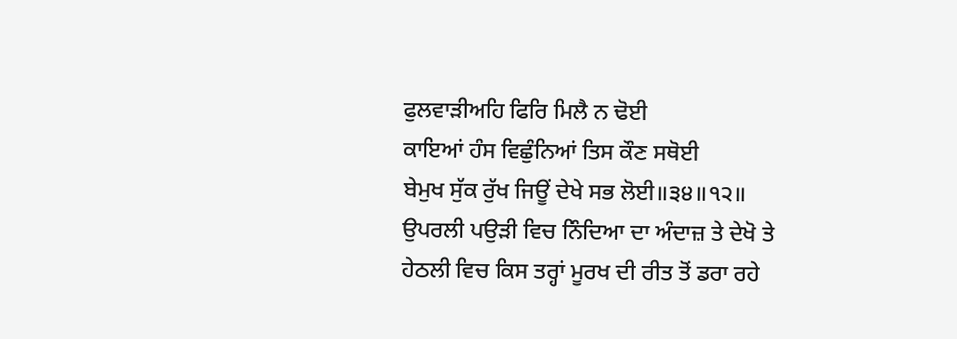ਫੁਲਵਾੜੀਅਹਿ ਫਿਰਿ ਮਿਲੈ ਨ ਢੋਈ
ਕਾਇਆਂ ਹੰਸ ਵਿਛੁੰਨਿਆਂ ਤਿਸ ਕੌਣ ਸਥੋਈ
ਬੇਮੁਖ ਸੁੱਕ ਰੁੱਖ ਜਿਊਂ ਦੇਖੇ ਸਭ ਲੋਈ॥੩੪॥੧੨॥
ਉਪਰਲੀ ਪਉੜੀ ਵਿਚ ਨਿੰਦਿਆ ਦਾ ਅੰਦਾਜ਼ ਤੇ ਦੇਖੋ ਤੇ ਹੇਠਲੀ ਵਿਚ ਕਿਸ ਤਰ੍ਹਾਂ ਮੂਰਖ ਦੀ ਰੀਤ ਤੋਂ ਡਰਾ ਰਹੇ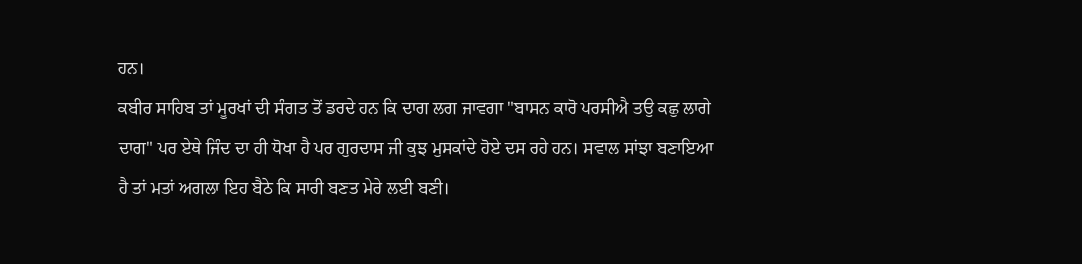ਹਨ।
ਕਬੀਰ ਸਾਹਿਬ ਤਾਂ ਮੂਰਖਾਂ ਦੀ ਸੰਗਤ ਤੋਂ ਡਰਦੇ ਹਨ ਕਿ ਦਾਗ ਲਗ ਜਾਵਗਾ "ਬਾਸਨ ਕਾਰੋ ਪਰਸੀਐ ਤਉ ਕਛੁ ਲਾਗੇ ਦਾਗ" ਪਰ ਏਥੇ ਜਿੰਦ ਦਾ ਹੀ ਧੋਖਾ ਹੈ ਪਰ ਗੁਰਦਾਸ ਜੀ ਕੁਝ ਮੁਸਕਾਂਦੇ ਹੋਏ ਦਸ ਰਹੇ ਹਨ। ਸਵਾਲ ਸਾਂਝਾ ਬਣਾਇਆ ਹੈ ਤਾਂ ਮਤਾਂ ਅਗਲਾ ਇਹ ਬੈਠੇ ਕਿ ਸਾਰੀ ਬਣਤ ਮੇਰੇ ਲਈ ਬਣੀ।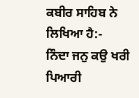ਕਬੀਰ ਸਾਹਿਬ ਨੇ ਲਿਖਿਆ ਹੈ:-
ਨਿੰਦਾ ਜਨੁ ਕਉ ਖਰੀ ਪਿਆਰੀ